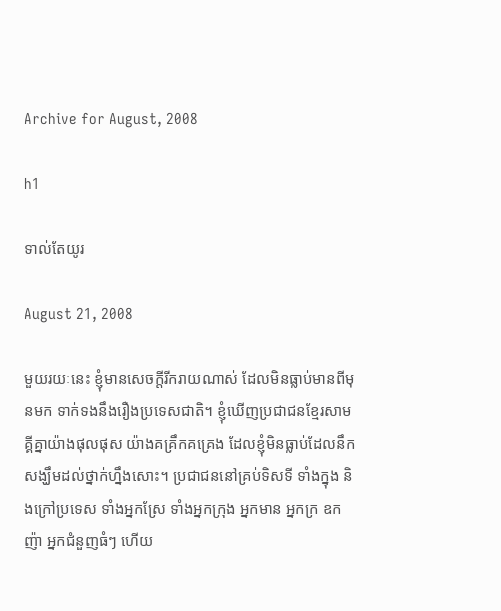Archive for August, 2008

h1

ទាល់តែយូរ

August 21, 2008

មួយរយៈនេះ ខ្ញុំមានសេចក្តីរីករាយណាស់ ដែលមិនធ្លាប់មានពីមុនមក ទាក់ទងនឹងរឿងប្រទេសជាតិ។ ខ្ញុំឃើញប្រជាជនខ្មែរសាមគ្គីគ្នាយ៉ាងផុលផុស យ៉ាងគគ្រឹកគគ្រេង ដែលខ្ញុំមិនធ្លាប់ដែលនឹកសង្ឃឹមដល់ថ្នាក់ហ្នឹងសោះ។ ប្រជាជននៅគ្រប់ទិសទី ទាំងក្នុង និងក្រៅប្រទេស ទាំងអ្នកស្រែ ទាំងអ្នកក្រុង អ្នកមាន អ្នកក្រ ឧកញ៉ា អ្នកជំនួញធំៗ ហើយ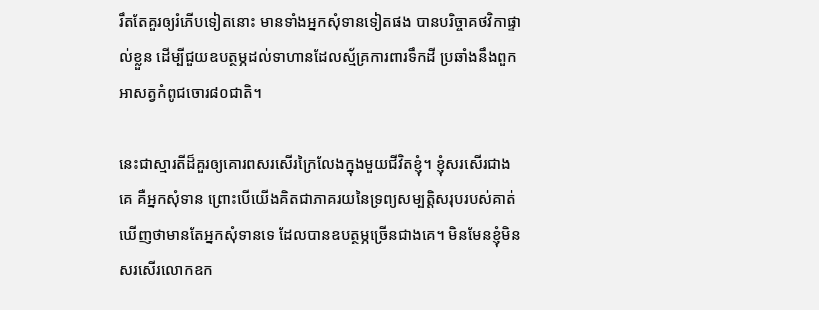រឹតតែគួរឲ្យរំភើបទៀតនោះ មានទាំងអ្នកសុំទានទៀតផង បានបរិច្ចាគថវិកាផ្ទាល់ខ្លួន ដើម្បីជួយឧបត្ថម្ភដល់ទាហានដែលស្ម័គ្រការពារទឹកដី ប្រឆាំងនឹងពួកអាសត្វកំពូជចោរ៨០ជាតិ។

នេះជាស្មារតីដ៏គួរឲ្យគោរពសរសើរក្រៃលែងក្នុងមួយជីវិតខ្ញុំ។ ខ្ញុំសរសើរជាងគេ គឺអ្នកសុំទាន ព្រោះបើយើងគិតជាភាគរយនៃទ្រព្យសម្បត្តិសរុបរបស់គាត់ ឃើញថាមានតែអ្នកសុំទានទេ ដែលបានឧបត្ថម្ភច្រើនជាងគេ។ មិនមែនខ្ញុំមិនសរសើរលោកឧក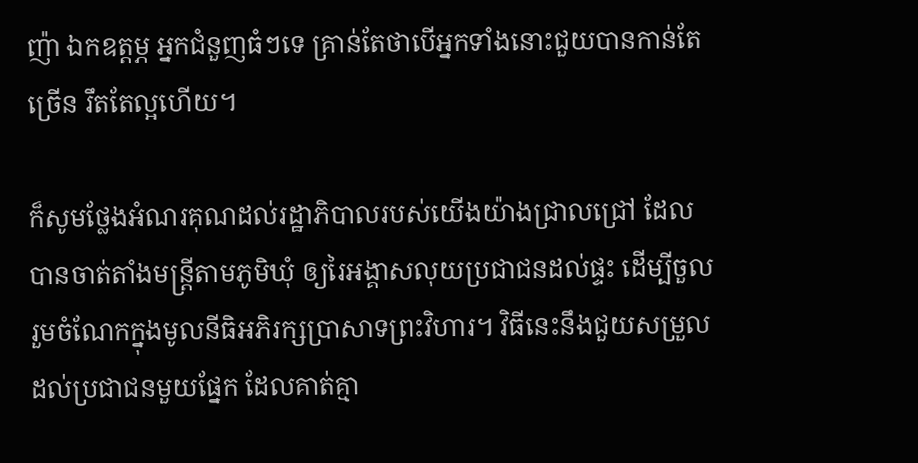ញ៉ា ឯកឧត្តម្ភ អ្នកជំនួញធំៗទេ គ្រាន់តែថាបើអ្នកទាំងនោះជួយបានកាន់តែច្រើន រឹតតែល្អហើយ។

ក៏សូមថ្លែងអំណរគុណដល់រដ្ឋាភិបាលរបស់យើងយ៉ាងជ្រាលជ្រៅ ដែលបានចាត់តាំងមន្ត្រីតាមភូមិឃុំ ឲ្យរៃអង្គាសលុយប្រជាជនដល់ផ្ទះ ដើម្បីចួលរួមចំណែកក្នុងមូលនីធិអភិរក្សប្រាសាទព្រះវិហារ។ វិធីនេះនឹងជួយសម្រួលដល់ប្រជាជនមួយផ្នែក ដែលគាត់គ្មា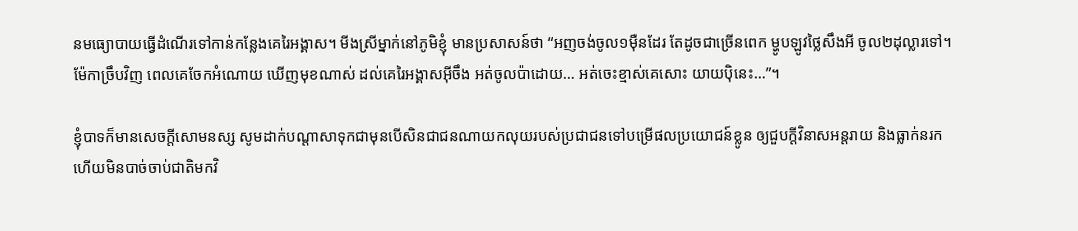នមធ្យោបាយធ្វើដំណើរទៅកាន់កន្លែងគេរៃអង្គាស។ មីងស្រីម្នាក់នៅភូមិខ្ញុំ មានប្រសាសន៍ថា “អញចង់ចូល១ម៉ឺនដែរ តែដូចជាច្រើនពេក ម្ហូបឡូវថ្លៃសឹងអី ចូល២ដុល្លារទៅ។ ម៉ែកាច្រឹបវិញ ពេលគេចែកអំណោយ ឃើញមុខណាស់ ដល់គេរៃអង្គាសអ៊ីចឹង អត់ចូលប៉ាដោយ… អត់ចេះខ្មាស់គេសោះ យាយប៉ិនេះ…”។

ខ្ញុំបាទក៏មានសេចក្តីសោមនស្ស សូមដាក់បណ្តាសាទុកជាមុនបើសិនជាជនណាយកលុយរបស់ប្រជាជនទៅបម្រើផលប្រយោជន៍ខ្លូន ឲ្យជួបក្តីវិនាសអន្តរាយ និងធ្លាក់នរក ហើយមិនបាច់ចាប់ជាតិមកវិ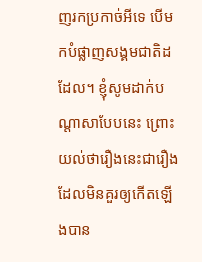ញរកប្រកាច់អីទេ បើមកបំផ្លាញសង្គមជាតិដដែល។ ខ្ញុំសូមដាក់បណ្តាសាបែបនេះ ព្រោះយល់ថារឿងនេះជារឿងដែលមិនគួរឲ្យកើតឡើងបាន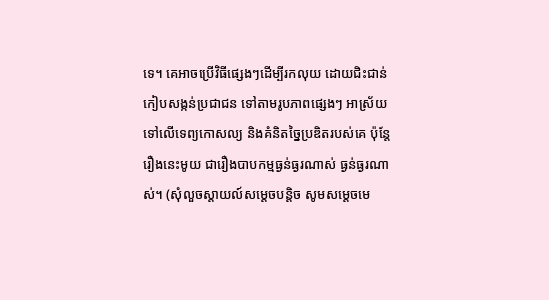ទេ។ គេអាចប្រើវិធីផ្សេងៗដើម្បីរកលុយ ដោយជិះជាន់ កៀបសង្កន់ប្រជាជន ទៅតាមរូបភាពផ្សេងៗ អាស្រ័យទៅលើទេព្យកោសល្យ និងគំនិតច្នៃប្រឌិតរបស់គេ ប៉ុន្តែរឿងនេះមូយ ជារឿងបាបកម្មធ្ងន់ធ្ងរណាស់ ធ្ងន់ធ្ងរណាស់។ (សុំលួចស្តាយល៍សម្តេចបន្តិច សូមសម្តេចមេ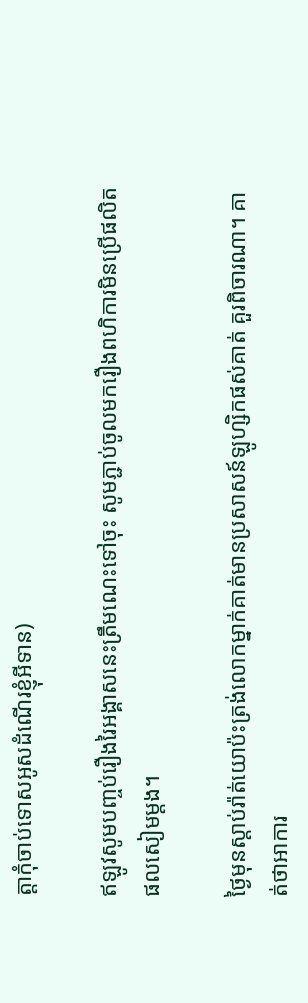ត្តាកុំចាប់ទោសអូសដំណើរខ្ញុំអីទាន)

ឥឡូវសូមបញ្ចប់រឿងរៃអង្គាសនេះត្រឹមណេះទៅចុះ សូមភ្ជាប់ចូលមករឿងពហិការមិនប្រើផលិតផលសៀមម្តង។

ថ្ងៃមុនស្តាប់រ៉ាត់យោប៉ះត្រង់លោកម្នាក់គាត់មានប្រសាសន៍ឡូហ្សិកផស់គាត់ គួរពិចារណា។ គាត់ថាអាការ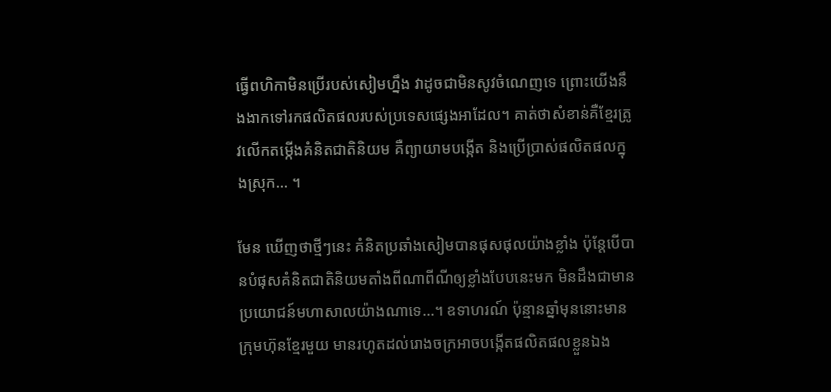ធ្វើពហិកាមិនប្រើរបស់សៀមហ្នឹង វាដូចជាមិនសូវចំណេញទេ ព្រោះយើងនឹងងាកទៅរកផលិតផលរបស់ប្រទេសផ្សេងអាដែល។ គាត់ថាសំខាន់គឺខ្មែរត្រូវលើកតម្កើងគំនិតជាតិនិយម គឺព្យាយាមបង្កើត និងប្រើប្រាស់ផលិតផលក្នុងស្រុក… ។

មែន ឃើញថាថ្មីៗនេះ គំនិតប្រឆាំងសៀមបានផុសផុលយ៉ាងខ្លាំង ប៉ុន្តែបើបានបំផុសគំនិតជាតិនិយមតាំងពីណាពីណីឲ្យខ្លាំងបែបនេះមក មិនដឹងជាមានប្រយោជន៍មហាសាលយ៉ាងណាទេ…។ ឧទាហរណ៍ ប៉ុន្មានឆ្នាំមុននោះមានក្រុមហ៊ុនខ្មែរមួយ មានរហូតដល់រោងចក្រអាចបង្កើតផលិតផលខ្លួនឯង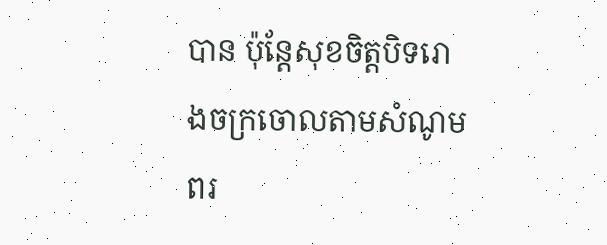បាន ប៉ុន្តែសុខចិត្តបិទរោងចក្រចោលតាមសំណូមពរ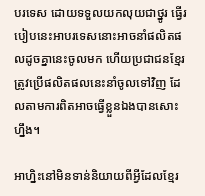បរទេស ដោយទទួលយកលុយជាថ្នូរ ធ្វើរបៀបនេះអាបរទេសនោះអាចនាំផលិតផលដូចគ្នានេះចូលមក ហើយប្រជាជនខ្មែរត្រូវប្រើផលិតផលនេះនាំចូលទៅវិញ ដែលតាមការពិតអាចធ្វើខ្លួនឯងបានសោះហ្នឹង។

អាហ្និះនៅមិនទាន់និយាយពីអ្វីដែលខ្មែរ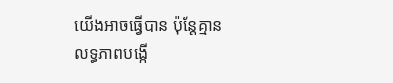យើងអាចធ្វើបាន ប៉ុន្តែគ្មានលទ្ធភាពបង្កើ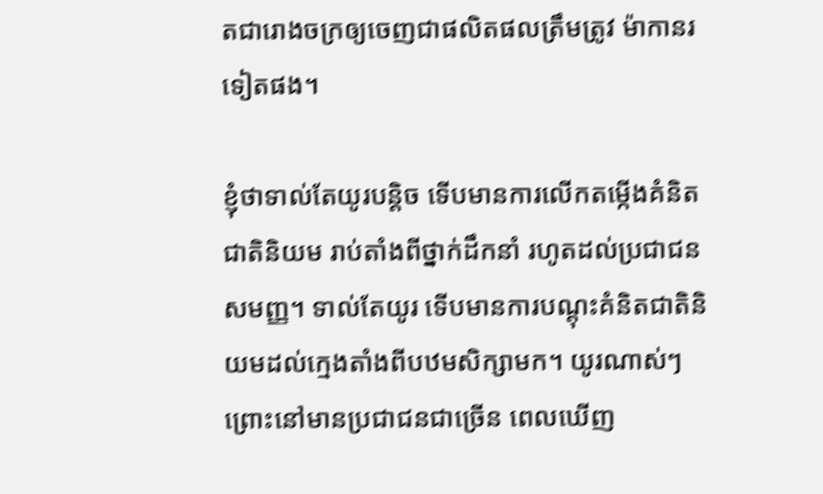តជារោងចក្រឲ្យចេញជាផលិតផលត្រឹមត្រូវ ម៉ាកានរទៀតផង។

ខ្ញុំថាទាល់តែយូរបន្តិច ទើបមានការលើកតម្កើងគំនិតជាតិនិយម រាប់តាំងពីថ្នាក់ដឹកនាំ រហូតដល់ប្រជាជនសមញ្ញ។ ទាល់តែយូរ ទើបមានការបណ្តុះគំនិតជាតិនិយមដល់ក្មេងតាំងពីបឋមសិក្សាមក។ យូរណាស់ៗ ព្រោះនៅមានប្រជាជនជាច្រើន ពេលឃើញ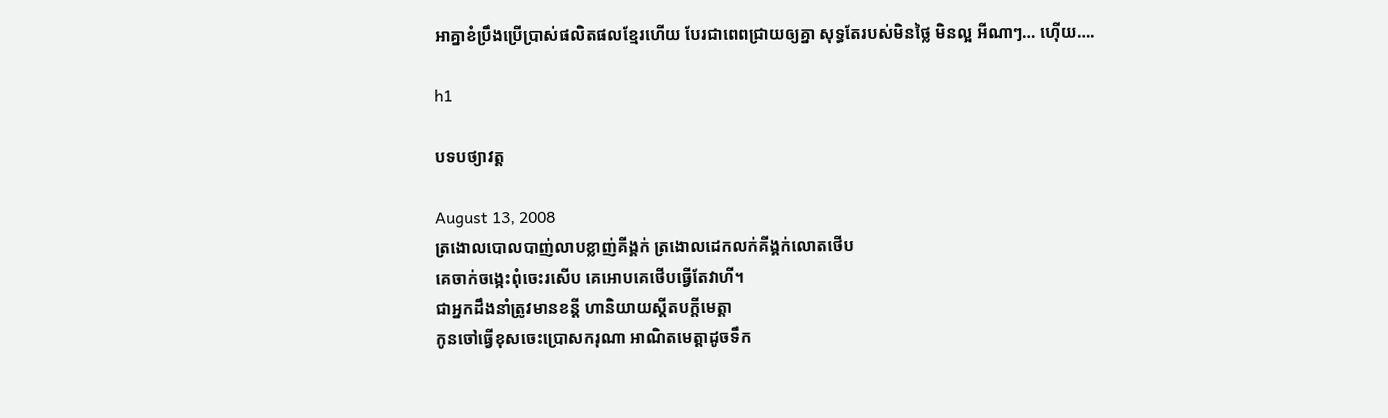អាគ្នាខំប្រឹងប្រើប្រាស់ផលិតផលខ្មែរហើយ បែរជាពេពជ្រាយឲ្យគ្នា សុទ្ធតែរបស់មិនថ្លៃ មិនល្អ អីណាៗ… ហ៊ើយ….

h1

បទបថ្យាវត្ត

August 13, 2008
ត្រងោលបោលបាញ់លាបខ្លាញ់គីង្គក់ ត្រងោលដេកលក់គីង្គក់លោតថើប
គេចាក់ចង្កេះពុំចេះរសើប គេអោបគេថើបធ្វើតែវាហី។
ជាអ្នកដឹងនាំត្រូវមានខន្តី ហានិយាយស្តីតបក្តីមេត្តា
កូនចៅធ្វើខុសចេះប្រោសករុណា អាណិតមេត្តាដូចទឹក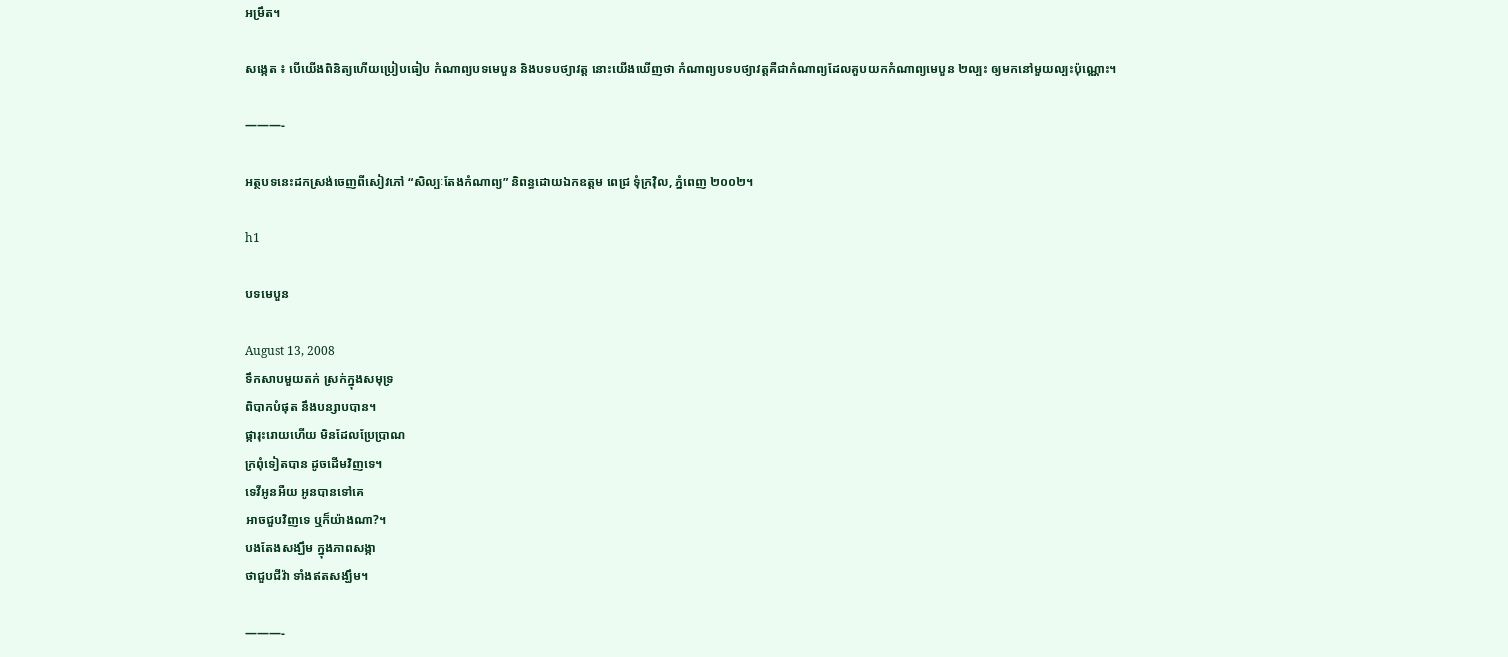អម្រឹត។

សងេ្កត ៖ បើយើងពិនិត្យហើយប្រៀបធៀប កំណាព្យបទមេបួន និងបទបថ្យាវត្ត នោះយើងឃើញថា កំណាព្យបទបថ្យាវត្តគឺជាកំណាព្យដែលគួបយកកំណាព្យមេបួន ២ល្បះ ឲ្យមកនៅមួយល្បះប៉ុណ្ណោះ។

———-

អត្ថបទនេះដកស្រង់ចេញពីសៀវភៅ “សិល្បៈតែងកំណាព្យ” និពន្ធដោយឯកឧត្តម ពេជ្រ ទុំក្រវ៉ិល, ភ្នំពេញ ២០០២។

h1

បទមេបួន

August 13, 2008
ទឹកសាបមួយតក់ ស្រក់ក្នុងសមុទ្រ
ពិបាកបំផុត នឹងបន្សាបបាន។
ផ្ការុះរោយហើយ មិនដែលប្រែប្រាណ
ក្រពុំទៀតបាន ដូចដើមវិញទេ។
ទេវីអូនអឺយ អូនបានទៅគេ
អាចជួបវិញទេ ឬក៏យ៉ាងណា?។
បងតែងសង្ឃឹម ក្នុងភាពសង្កា
ថាជួបជីវ៉ា ទាំងឥតសង្ឃឹម។

———-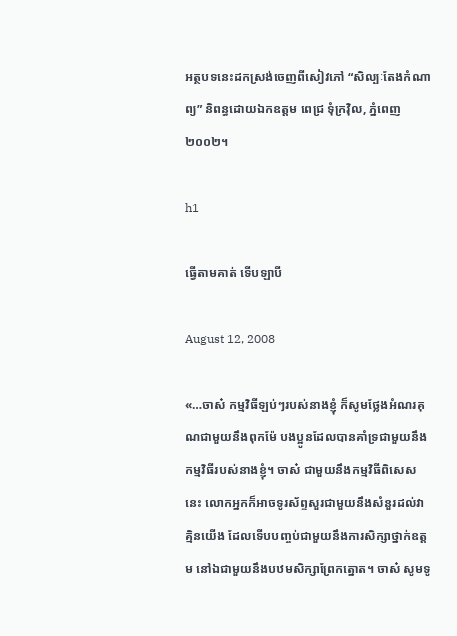អត្ថបទនេះដកស្រង់ចេញពីសៀវភៅ “សិល្បៈតែងកំណាព្យ” និពន្ធដោយឯកឧត្តម ពេជ្រ ទុំក្រវ៉ិល, ភ្នំពេញ ២០០២។

h1

ធ្វើតាមគាត់ ទើបឡាបី

August 12, 2008

«…ចាស៎ កម្មវិធីឡប់ៗរបស់នាងខ្ញុំ ក៏សូមថ្លែងអំណរគុណជាមួយនឹងពុកម៉ែ បងប្អូនដែលបានគាំទ្រជាមួយនឹងកម្មវិធីរបស់នាងខ្ញុំ។ ចាស៎ ជាមួយនឹងកម្មវិធីពិសេសនេះ លោកអ្នកក៏អាចទូរស័ព្ទសួរជាមួយនឹងសំនួរដល់វាគ្មិនយើង ដែលទើបបញ្ចប់ជាមួយនឹងការសិក្សាថ្នាក់ឧត្តម នៅឯជាមួយនឹងបឋមសិក្សាព្រែកត្នោត។ ចាស៎ សូមទូ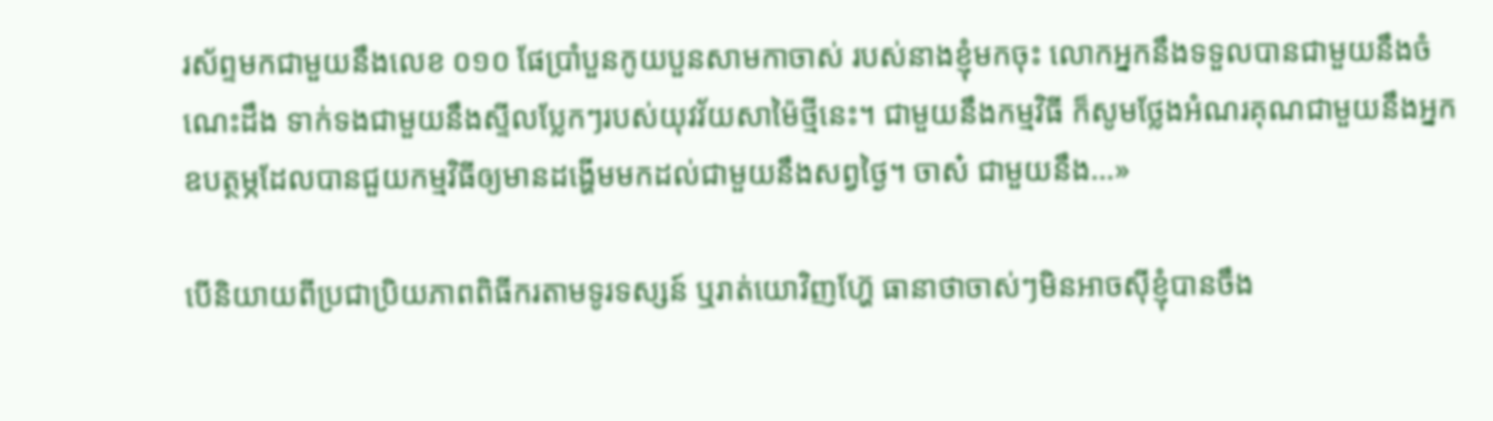រស័ព្ទមកជាមួយនឹងលេខ ០១០ ផែប្រាំបួនកូយបួនសាមកាចាស់ របស់នាងខ្ញុំមកចុះ លោកអ្នកនឹងទទួលបានជាមួយនឹងចំណេះដឹង ទាក់ទងជាមួយនឹងស្ទីលប្លែកៗរបស់យុវវ័យសាម៉ៃថ្មីនេះ។ ជាមួយនឹងកម្មវិធី ក៏សូមថ្លែងអំណរគុណជាមួយនឹងអ្នកឧបត្ថម្ភដែលបានជួយកម្មវិធីឲ្យមានដង្ហើមមកដល់ជាមួយនឹងសព្វថ្ងៃ។ ចាស៎ ជាមួយនឹង…»

បើនិយាយពីប្រជាប្រិយភាពពិធីករតាមទូរទស្សន៍ ឬរាត់យោវិញហ្ហ៊ែ ធានាថាចាស់ៗមិនអាចស៊ីខ្ញុំបានចឹង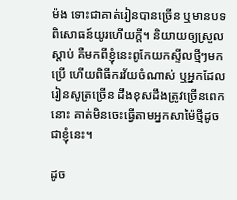ម៉ង ទោះជាគាត់រៀនបានច្រើន ឬមានបទពិសោធន៍យូរហើយក្តី។ និយាយឲ្យស្រួលស្តាប់ គឺមកពីខ្ញុំនេះពូកែយកស្ទីលថ្មីៗមកប្រើ ហើយពិធីករវ័យចំណាស់ ឬអ្នកដែលរៀនសូត្រច្រើន ដឹងខុសដឹងត្រូវច្រើនពេកនោះ គាត់មិនចេះធ្វើតាមអ្នកសាម៉ៃថ្មីដូចជាខ្ញុំនេះ។

ដូច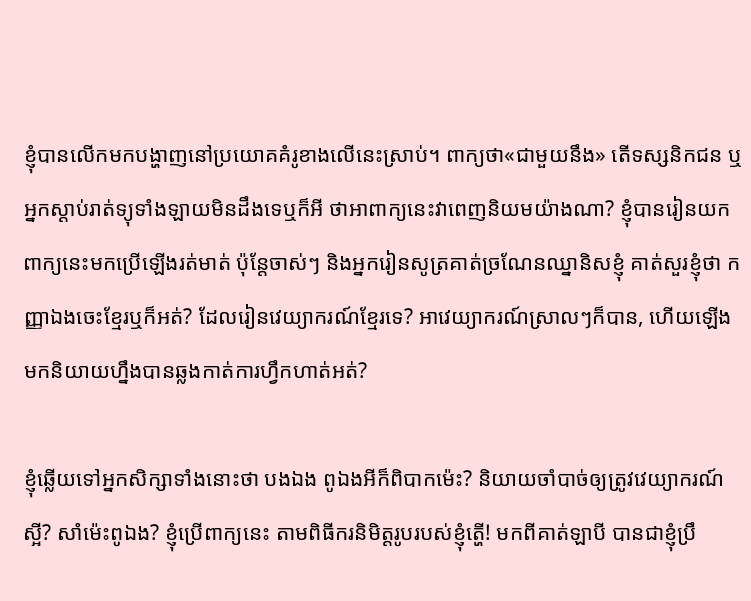ខ្ញុំបានលើកមកបង្ហាញនៅប្រយោគគំរូខាងលើនេះស្រាប់។ ពាក្យថា«ជាមួយនឹង» តើទស្សនិកជន ឬ អ្នកស្តាប់រាត់ទ្យុទាំងឡាយមិនដឹងទេឬក៏អី ថាអាពាក្យនេះវាពេញនិយមយ៉ាងណា? ខ្ញុំបានរៀនយកពាក្យនេះមកប្រើឡើងរត់មាត់ ប៉ុន្តែចាស់ៗ និងអ្នករៀនសូត្រគាត់ច្រណែនឈ្នានិសខ្ញុំ គាត់សួរខ្ញុំថា កញ្ញាឯងចេះខ្មែរឬក៏អត់? ដែលរៀនវេយ្យាករណ៍ខ្មែរទេ? អាវេយ្យាករណ៍ស្រាលៗក៏បាន, ហើយឡើងមកនិយាយហ្នឹងបានឆ្លងកាត់ការហ្វឹកហាត់អត់?

ខ្ញុំឆ្លើយទៅអ្នកសិក្សាទាំងនោះថា បងឯង ពូឯងអីក៏ពិបាកម៉េះ? និយាយចាំបាច់ឲ្យត្រូវវេយ្យាករណ៍ស្អី? សាំម៉េះពូឯង? ខ្ញុំប្រើពាក្យនេះ តាមពិធីករនិមិត្តរូបរបស់ខ្ញុំត្ហើ! មកពីគាត់ឡាបី បានជាខ្ញុំប្រឹ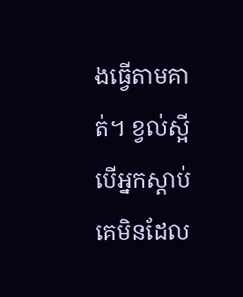ងធ្វើតាមគាត់។ ខ្វល់ស្អី បើអ្នកស្តាប់គេមិនដែល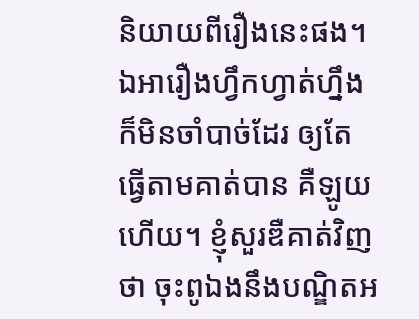និយាយពីរឿងនេះផង។ ឯអារឿងហ្វឹកហ្វាត់ហ្នឹងក៏មិនចាំបាច់ដែរ ឲ្យតែធ្វើតាមគាត់បាន គឺឡូយហើយ។ ខ្ញុំសួរឌឺគាត់វិញថា ចុះពូឯងនឹងបណ្ឌិតអ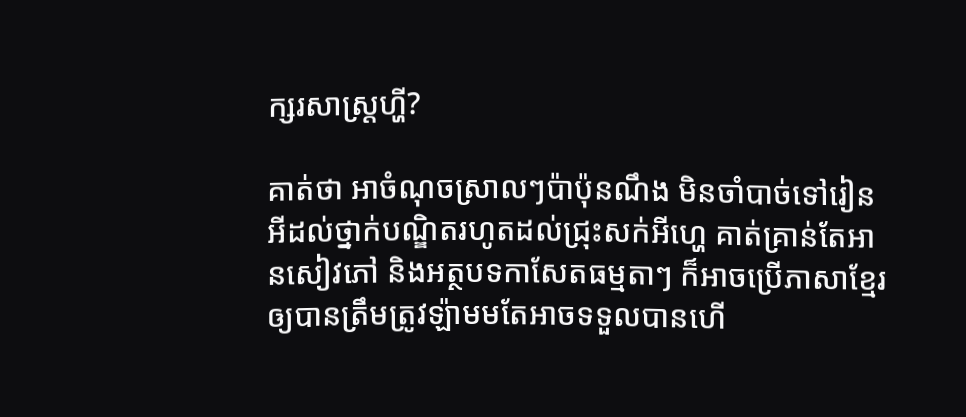ក្សរសាស្ត្រហ្ហី?

គាត់ថា អាចំណុចស្រាលៗប៉ាប៉ុនណឹង មិនចាំបាច់ទៅរៀនអីដល់ថ្នាក់បណ្ឌិតរហូតដល់ជ្រុះសក់អីហ្ហេ គាត់គ្រាន់តែអានសៀវភៅ និងអត្ថបទកាសែតធម្មតាៗ ក៏អាចប្រើភាសាខ្មែរឲ្យបានត្រឹមត្រូវឡ៉ាមមតែអាចទទួលបានហើ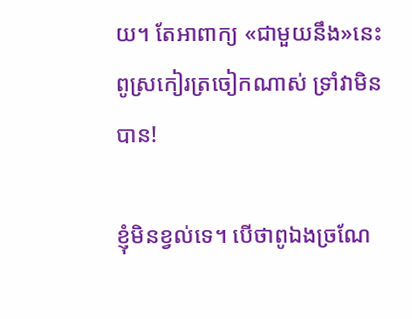យ។ តែអាពាក្យ «ជាមួយនឹង»នេះ ពូស្រកៀរត្រចៀកណាស់ ទ្រាំវាមិនបាន!

ខ្ញុំមិនខ្វល់ទេ។ បើថាពូឯងច្រណែ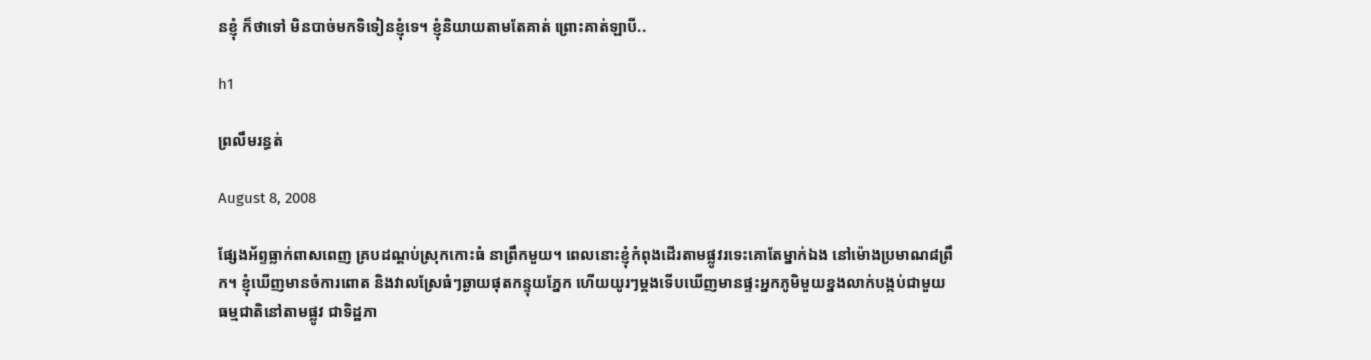នខ្ញុំ ក៏ថាទៅ មិនបាច់មកទិទៀនខ្ញុំទេ។ ខ្ញុំនិយាយតាមតែគាត់ ព្រោះគាត់ឡាបី..

h1

ព្រលឹមរន្ធត់

August 8, 2008

ផ្សែងអ័ព្ទធ្លាក់ពាសពេញ គ្របដណ្តប់ស្រុកកោះធំ នាព្រឹកមួយ។ ពេលនោះខ្ញុំកំពុងដើរតាមផ្លូវរទេះគោតែម្នាក់ឯង នៅម៉ោងប្រមាណ៨ព្រឹក។ ខ្ញុំឃើញមានចំការពោត និងវាលស្រែធំៗឆ្ងាយផុតកន្ទុយភ្នែក ហើយយូរៗម្តងទើបឃើញមានផ្ទះអ្នកភូមិមួយខ្នងលាក់បង្កប់ជាមួយធម្មជាតិនៅតាមផ្លូវ ជាទិដ្ឋភា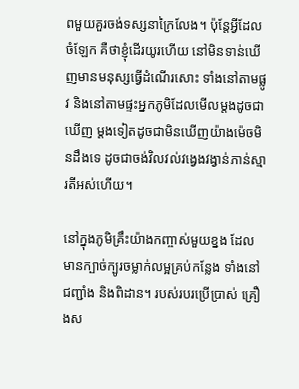ពមួយគួរចង់ទស្សនាក្រៃលែង។ ប៉ុន្តែអ្វីដែលចំឡែក គឺថាខ្ញុំដើរយូរហើយ នៅមិនទាន់ឃើញមានមនុស្សធ្វើដំណើរសោះ ទាំងនៅតាមផ្លូវ និងនៅតាមផ្ទះអ្នកភូមិដែលមើលម្តងដូចជាឃើញ ម្តងទៀតដូចជាមិនឃើញយ៉ាងម៉េចមិនដឹងទេ ដូចជាចង់វិលវល់វង្វេងវង្វាន់ភាន់ស្មារតីអស់ហើយ។

នៅក្នុងភូមិគ្រឹះយ៉ាងកញ្ចាស់មួយខ្នង ដែលមានក្បាច់ក្បូរចម្លាក់លម្អគ្រប់កន្លែង ទាំងនៅជញ្ជាំង និងពិដាន។ របស់របរប្រើប្រាស់ គ្រឿងស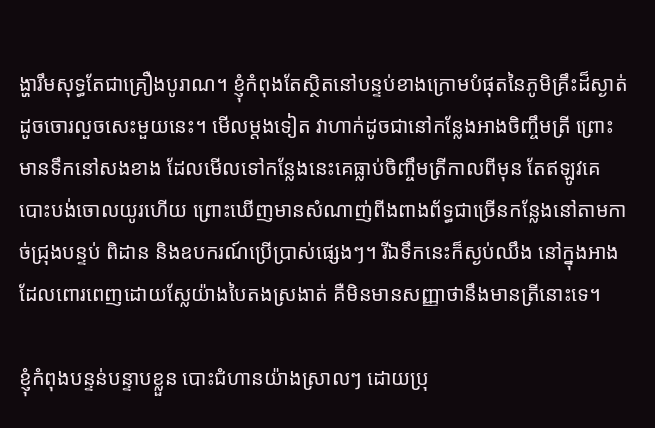ង្ហារឹមសុទ្ធតែជាគ្រឿងបូរាណ។ ខ្ញុំកំពុងតែស្ថិតនៅបន្ទប់ខាងក្រោមបំផុតនៃភូមិគ្រឹះដ៏ស្ងាត់ដូចចោរលួចសេះមួយនេះ។ មើលម្តងទៀត វាហាក់ដូចជានៅកន្លែងអាងចិញ្ចឹមត្រី ព្រោះមានទឹកនៅសងខាង ដែលមើលទៅកន្លែងនេះគេធ្លាប់ចិញ្ចឹមត្រីកាលពីមុន តែឥឡូវគេបោះបង់ចោលយូរហើយ ព្រោះឃើញមានសំណាញ់ពីងពាងព័ទ្ធជាច្រើនកន្លែងនៅតាមកាច់ជ្រុងបន្ទប់ ពិដាន និងឧបករណ៍ប្រើប្រាស់ផ្សេងៗ។ រីឯទឹកនេះក៏ស្ងប់ឈឹង នៅក្នុងអាងដែលពោរពេញដោយស្លែយ៉ាងបៃតងស្រងាត់ គឺមិនមានសញ្ញាថានឹងមានត្រីនោះទេ។

ខ្ញុំកំពុងបន្ទន់បន្ទាបខ្លួន បោះជំហានយ៉ាងស្រាលៗ ដោយប្រុ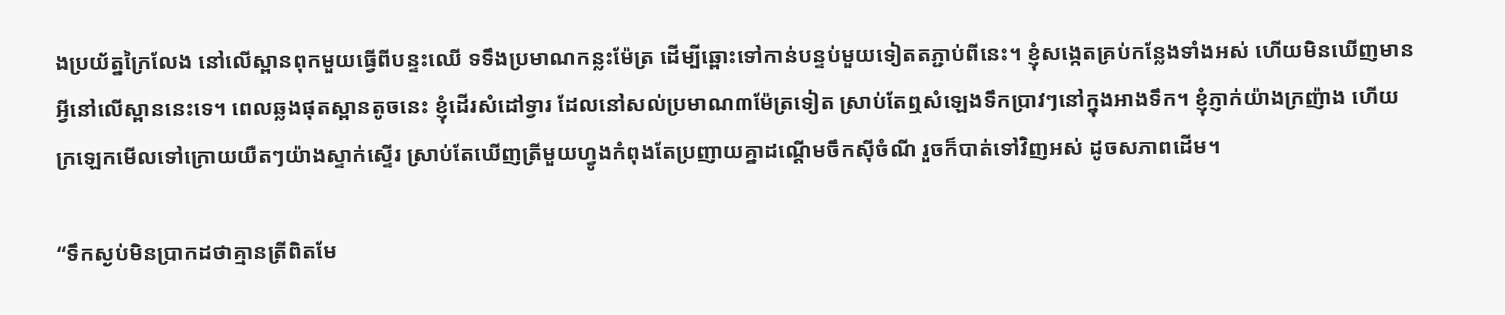ងប្រយ័ត្នក្រៃលែង នៅលើស្ពានពុកមួយធ្វើពីបន្ទះឈើ ទទឹងប្រមាណកន្លះម៉ែត្រ ដើម្បីឆ្ពោះទៅកាន់បន្ទប់មួយទៀតតភ្ជាប់ពីនេះ។ ខ្ញុំសង្កេតគ្រប់កន្លែងទាំងអស់ ហើយមិនឃើញមានអ្វីនៅលើស្ពាននេះទេ។ ពេលឆ្លងផុតស្ពានតូចនេះ ខ្ញុំដើរសំដៅទ្វារ ដែលនៅសល់ប្រមាណ៣ម៉ែត្រទៀត ស្រាប់តែឮសំឡេងទឹកប្រាវៗនៅក្នុងអាងទឹក។ ខ្ញុំភ្ញាក់យ៉ាងក្រញ៉ាង ហើយក្រឡេកមើលទៅក្រោយយឺតៗយ៉ាងស្ទាក់ស្ទើរ ស្រាប់តែឃើញត្រីមួយហ្វូងកំពុងតែប្រញាយគ្នាដណ្តើមចឹកស៊ីចំណី រួចក៏បាត់ទៅវិញអស់ ដូចសភាពដើម។

“ទឹកស្ងប់មិនប្រាកដថាគ្មានត្រីពិតមែ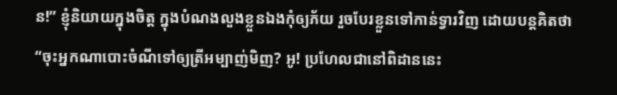ន!” ខ្ញុំនិយាយក្នុងចិត្ត ក្នុងបំណងលួងខ្លួនឯងកុំឲ្យភ័យ រួចបែរខ្លួនទៅកាន់ទ្វារវិញ ដោយបន្តគិតថា “ចុះអ្នកណាបោះចំណីទៅឲ្យត្រីអម្បាញ់មិញ? អូ! ប្រហែលជានៅពិដាននេះ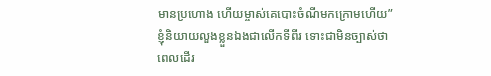មានប្រហោង ហើយម្ចាស់គេបោះចំណីមកក្រោមហើយ” ខ្ញុំនិយាយលួងខ្លួនឯងជាលើកទីពីរ ទោះជាមិនច្បាស់ថាពេលដើរ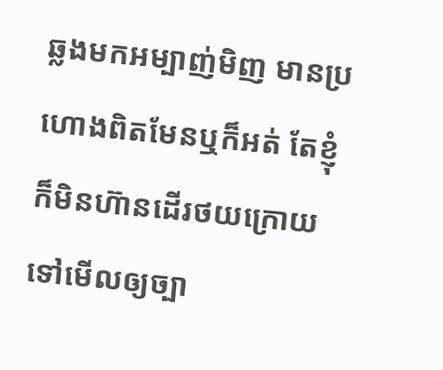ឆ្លងមកអម្បាញ់មិញ មានប្រហោងពិតមែនឬក៏អត់ តែខ្ញុំក៏មិនហ៊ានដើរថយក្រោយទៅមើលឲ្យច្បា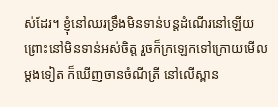ស់ដែរ។ ខ្ញុំនៅឈរទ្រឹងមិនទាន់បន្តដំណើរនៅឡើយ ព្រោះនៅមិនទាន់អស់ចិត្ត រួចក៏ក្រឡេកទៅក្រោយមើលម្តងទៀត ក៏ឃើញចានចំណីត្រី នៅលើស្ពាន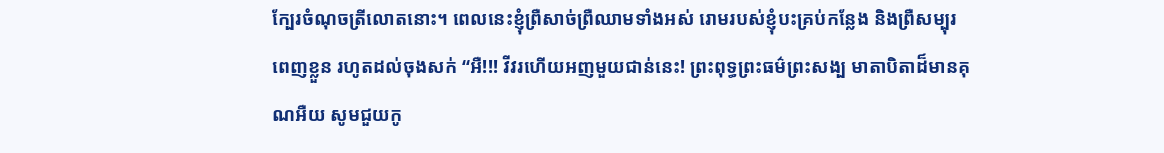ក្បែរចំណុចត្រីលោតនោះ។ ពេលនេះខ្ញុំព្រឺសាច់ព្រឺឈាមទាំងអស់ រោមរបស់ខ្ញុំបះគ្រប់កន្លែង និងព្រឺសម្បុរពេញខ្លួន រហូតដល់ចុងសក់ “អឺ!!! វីវរហើយអញមួយជាន់នេះ! ព្រះពុទ្ធព្រះធម៌ព្រះសង្ប មាតាបិតាដ៏មានគុណអឺយ សូមជួយកូ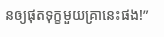នឲ្យផុតទុក្ខមួយគ្រានេះផង!”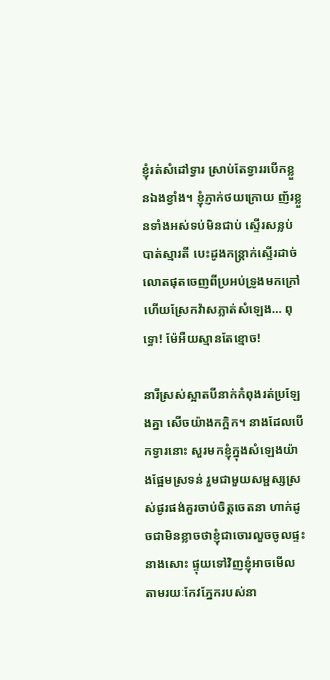ខ្ញុំរត់សំដៅទ្វារ ស្រាប់តែទ្វាររបើកខ្លួនឯងខ្វាំង។ ខ្ញុំភ្ញាក់ថយក្រោយ ញ័រខ្លួនទាំងអស់ទប់មិនជាប់ ស្ទើរសន្លប់បាត់ស្មារតី បេះដូងកន្ត្រាក់ស្ទើរដាច់លោតផុតចេញពីប្រអប់ទ្រូងមកក្រៅ ហើយស្រែកវ៉ាសភ្លាត់សំឡេង… ពុទ្ធោ! ម៉ែអឺយស្មានតែខ្មោច!

នារីស្រស់ស្អាតបីនាក់កំពុងរត់ប្រឡែងគ្នា សើចយ៉ាងកក្អិក។ នាងដែលបើកទ្វារនោះ សួរមកខ្ញុំក្នុងសំឡេងយ៉ាងផ្អែមស្រទន់ រួមជាមួយសម្ផស្សស្រស់ផូរផង់គួរចាប់ចិត្តចេតនា ហាក់ដូចជាមិនខ្លាចថាខ្ញុំជាចោរលួចចូលផ្ទះនាងសោះ ផ្ទុយទៅវិញខ្ញុំអាចមើលតាមរយៈកែវភ្នែករបស់នា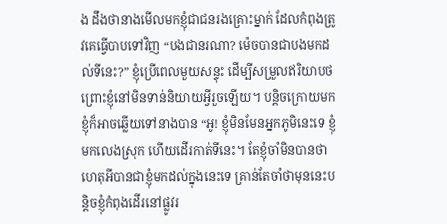ង ដឹងថានាងមើលមកខ្ញុំជាជនរងគ្រោះម្នាក់ ដែលកំពុងត្រូវគេធ្វើបាបទៅវិញ “បងជានរណា? ម៉េចបានជាបងមកដល់ទីនេះ?” ខ្ញុំប្រើពេលមួយសន្ទុះ ដើម្បីសម្រួលឥរិយាបថ ព្រោះខ្ញុំនៅមិនទាន់និយាយអ្វីរួចឡើយ។ បន្តិចក្រោយមក ខ្ញុំក៏អាចឆ្លើយទៅនាងបាន “អូ! ខ្ញុំមិនមែនអ្នកភូមិនេះទេ ខ្ញុំមកលេងស្រុក ហើយដើរកាត់ទីនេះ។ តែខ្ញុំចាំមិនបានថាហេតុអីបានជាខ្ញុំមកដល់ក្នុងនេះទេ គ្រាន់តែចាំថាមុននេះបន្តិចខ្ញុំកំពុងដើរនៅផ្លូវរ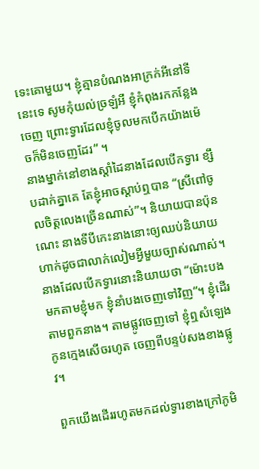ទេះគោមួយ។ ខ្ញុំគ្មានបំណងអាក្រក់អីនៅទីនេះទេ សូមកុំយល់ច្រឡំអី ខ្ញុំកំពុងរកកន្លែងចេញ ព្រោះទ្វារដែលខ្ញុំចូលមកបើកយ៉ាងម៉េចក៏មិនចេញដែរ” ។
នាងម្នាក់នៅខាងស្តាំដៃនាងដែលបើកទ្វារ ខ្សឹបដាក់គ្នាគេ តែខ្ញុំអាចស្តាប់ឮបាន “ស្រីពៅចូលចិត្តលេងច្រើនណាស់”។ និយាយបានប៉ុនណេះ នាងទីបីកេះនាងនោះឲ្យឈប់និយាយ ហាក់ដូចជាលាក់លៀមអ្វីមួយច្បាស់ណាស់។ នាងដែលបើកទ្វារនោះនិយាយថា “ម៉ោះបងមកតាមខ្ញុំមក ខ្ញុំនាំបងចេញទៅវិញ”។ ខ្ញុំដើរតាមពួកនាង។ តាមផ្លូវចេញទៅ ខ្ញុំឮសំឡេងកូនក្មេងសើចរហូត ចេញពីបន្ទប់សងខាងផ្លូវ។

ពួកយើងដើររហូតមកដល់ទ្វារខាងក្រៅភូមិ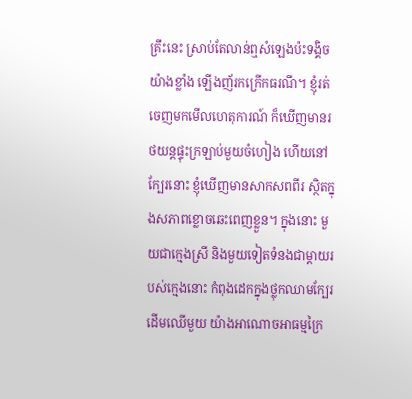គ្រឹះនេះ ស្រាប់តែលាន់ឮសំឡេងប៉ះទង្គិចយ៉ាងខ្លាំង ឡើងញ័រកក្រើកធរណី។ ខ្ញុំរត់ចេញមកមើលហេតុការណ៍ ក៏ឃើញមានរថយន្តផ្ទុះក្រឡាប់មួយចំហៀង ហើយនៅក្បែរនោះ ខ្ញុំឃើញមានសាកសពពីរ ស្ថិតក្នុងសភាពខ្លោចឆេះពេញខ្លួន។ ក្នុងនោះ មួយជាក្មេងស្រី និងមួយទៀតទំនងជាម្តាយរបស់ក្មេងនោះ កំពុងដេកក្នុងថ្លុកឈាមក្បែរដើមឈើមួយ យ៉ាងអាណោចអាធម្មក្រៃ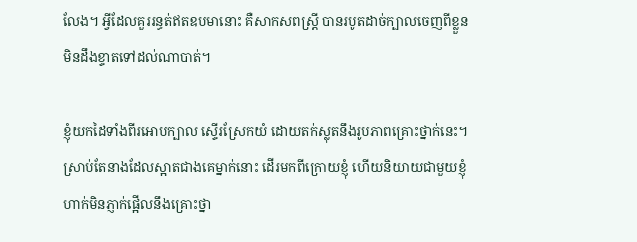លែង។ អ្វីដែលគួររន្ធត់ឥតឧបមានោះ គឺសាកសពស្រី្ត បានរបូតដាច់ក្បាលចេញពីខ្លួន មិនដឹងខ្ទាតទៅដល់ណាបាត់។

ខ្ញុំយកដៃទាំងពីរអោបក្បាល ស្ទើរស្រែកយំ ដោយតក់ស្លុតនឹងរូបភាពគ្រោះថ្នាក់នេះ។ ស្រាប់តែនាងដែលស្អាតជាងគេម្នាក់នោះ ដើរមកពីក្រោយខ្ញុំ ហើយនិយាយជាមួយខ្ញុំ ហាក់មិនភ្ញាក់ផ្អើលនឹងគ្រោះថ្នា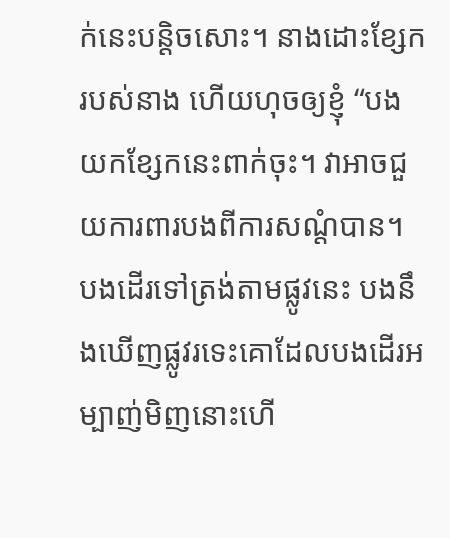ក់នេះបន្តិចសោះ។ នាងដោះខ្សែករបស់នាង ហើយហុចឲ្យខ្ញុំ “បងយកខ្សែកនេះពាក់ចុះ។ វាអាចជួយការពារបងពីការសណ្តំបាន។ បងដើរទៅត្រង់តាមផ្លូវនេះ បងនឹងឃើញផ្លូវរទេះគោដែលបងដើរអម្បាញ់មិញនោះហើ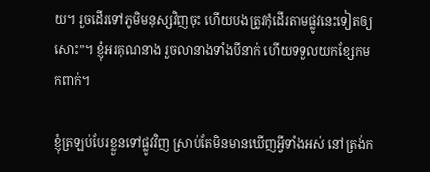យ។ រួចដើរទៅភូមិមនុស្សវិញចុះ ហើយបងត្រូវកុំដើរតាមផ្លូវនេះទៀតឲ្យសោះ”។ ខ្ញុំអរគុណនាង រួចលានាងទាំងបីនាក់ ហើយទទួលយកខ្សែកមកពាក់។

ខ្ញុំត្រឡប់បែរខ្លួនទៅផ្លូវវិញ ស្រាប់តែមិនមានឃើញអ្វីទាំងអស់ នៅត្រង់ក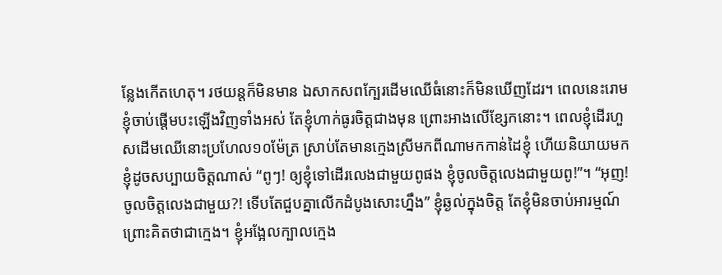ន្លែងកើតហេតុ។ រថយន្តក៏មិនមាន ឯសាកសពក្បែរដើមឈើធំនោះក៏មិនឃើញដែរ។ ពេលនេះរោមខ្ញុំចាប់ផ្តើមបះឡើងវិញទាំងអស់ តែខ្ញុំហាក់ធូរចិត្តជាងមុន ព្រោះអាងលើខ្សែកនោះ។ ពេលខ្ញុំដើរហួសដើមឈើនោះប្រហែល១០ម៉ែត្រ ស្រាប់តែមានក្មេងស្រីមកពីណាមកកាន់ដៃខ្ញុំ ហើយនិយាយមកខ្ញុំដូចសប្បាយចិត្តណាស់ “ពូៗ! ឲ្យខ្ញុំទៅដើរលេងជាមួយពូផង ខ្ញុំចូលចិត្តលេងជាមួយពូ!”។ “អុញ! ចូលចិត្តលេងជាមួយ?! ទើបតែជួបគ្នាលើកដំបូងសោះហ្នឹង” ខ្ញុំឆ្ងល់ក្នុងចិត្ត តែខ្ញុំមិនចាប់អារម្មណ៍ ព្រោះគិតថាជាក្មេង។ ខ្ញុំអង្អែលក្បាលក្មេង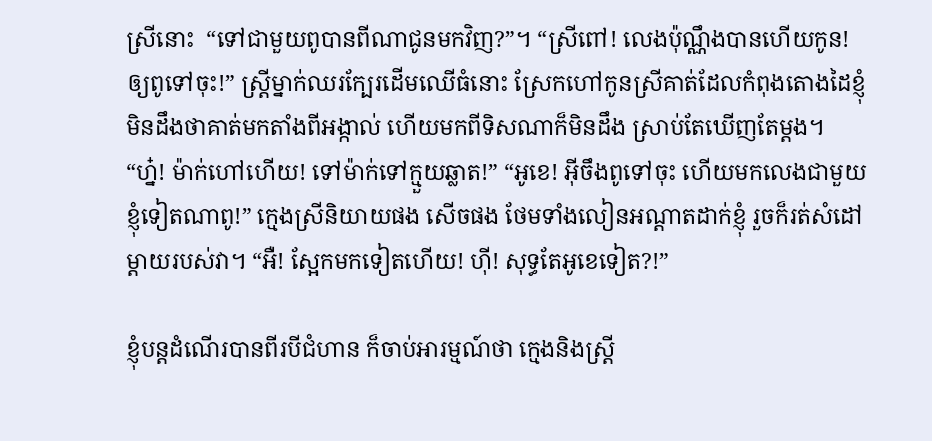ស្រីនោះ  “ទៅជាមួយពូបានពីណាជូនមកវិញ?”។ “ស្រីពៅ! លេងប៉ុណ្ណឹងបានហើយកូន! ឲ្យពូទៅចុះ!” ស្រ្តីម្នាក់ឈរក្បែរដើមឈើធំនោះ ស្រែកហៅកូនស្រីគាត់ដែលកំពុងតោងដៃខ្ញុំ មិនដឹងថាគាត់មកតាំងពីអង្កាល់ ហើយមកពីទិសណាក៏មិនដឹង ស្រាប់តែឃើញតែម្តង។ “ហ្ន៎! ម៉ាក់ហៅហើយ! ទៅម៉ាក់ទៅក្មួយឆ្លាត!” “អូខេ! អ៊ីចឹងពូទៅចុះ ហើយមកលេងជាមួយខ្ញុំទៀតណាពូ!” ក្មេងស្រីនិយាយផង សើចផង ថែមទាំងលៀនអណ្តាតដាក់ខ្ញុំ រួចក៏រត់សំដៅម្តាយរបស់វា។ “អឺ! ស្អែកមកទៀតហើយ! ហ៊ី! សុទ្ធតែអូខេទៀត?!”

ខ្ញុំបន្តដំណើរបានពីរបីជំហាន ក៏ចាប់អារម្មណ៍ថា ក្មេងនិងស្រ្តី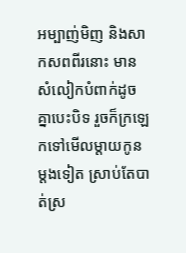អម្បាញ់មិញ និងសាកសពពីរនោះ មានសំលៀកបំពាក់ដូចគ្នាបេះបិទ រួចក៏ក្រឡេកទៅមើលម្តាយកូនម្តងទៀត ស្រាប់តែបាត់ស្រ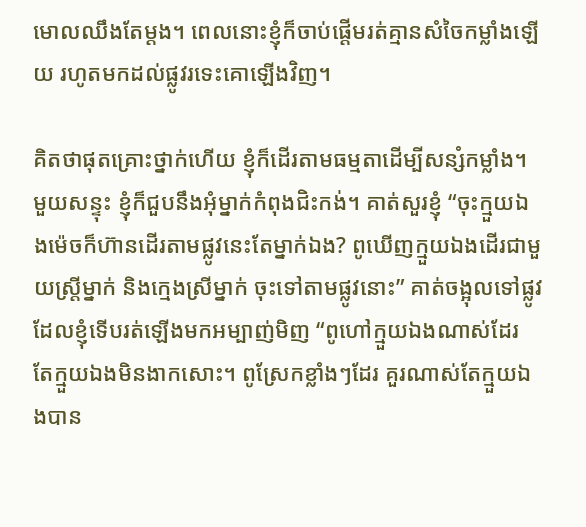មោលឈឹងតែម្តង។ ពេលនោះខ្ញុំក៏ចាប់ផ្តើមរត់គ្មានសំចៃកម្លាំងឡើយ រហូតមកដល់ផ្លូវរទេះគោឡើងវិញ។

គិតថាផុតគ្រោះថ្នាក់ហើយ ខ្ញុំក៏ដើរតាមធម្មតាដើម្បីសន្សំកម្លាំង។ មួយសន្ទុះ ខ្ញុំក៏ជួបនឹងអុំម្នាក់កំពុងជិះកង់។ គាត់សួរខ្ញុំ “ចុះក្មួយឯងម៉េចក៏ហ៊ានដើរតាមផ្លូវនេះតែម្នាក់ឯង? ពូឃើញក្មួយឯងដើរជាមួយស្រ្តីម្នាក់ និងក្មេងស្រីម្នាក់ ចុះទៅតាមផ្លូវនោះ” គាត់ចង្អុលទៅផ្លូវដែលខ្ញុំទើបរត់ឡើងមកអម្បាញ់មិញ “ពូហៅក្មួយឯងណាស់ដែរ តែក្មួយឯងមិនងាកសោះ។ ពូស្រែកខ្លាំងៗដែរ គួរណាស់តែក្មួយឯងបាន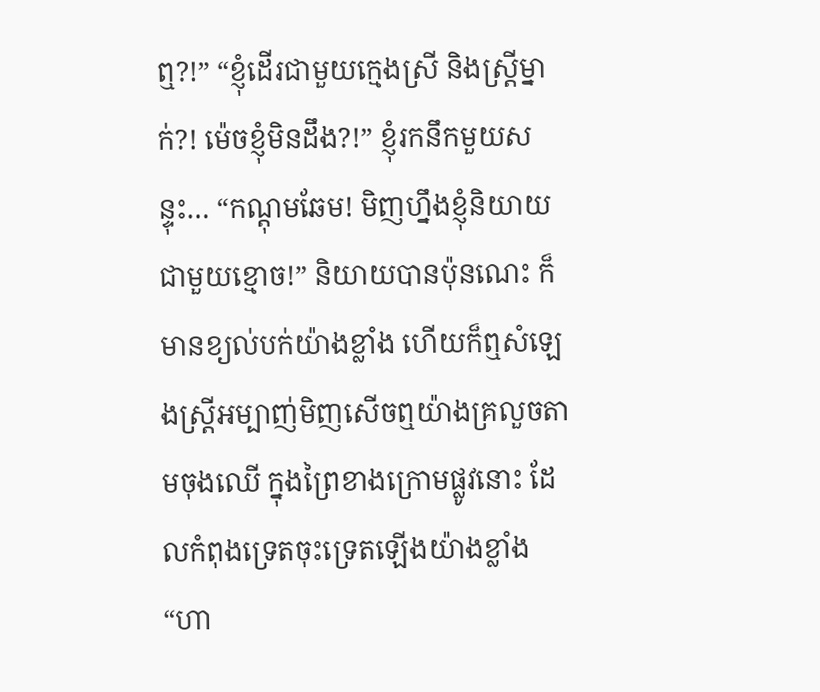ឮ?!” “ខ្ញុំដើរជាមួយក្មេងស្រី និងស្ត្រីម្នាក់?! ម៉េចខ្ញុំមិនដឹង?!” ខ្ញុំរកនឹកមួយសន្ទុះ… “កណ្តុមឆែម! មិញហ្នឹងខ្ញុំនិយាយជាមួយខ្មោច!” និយាយបានប៉ុនណេះ ក៏មានខ្យល់បក់យ៉ាងខ្លាំង ហើយក៏ឮសំឡេងស្រ្តីអម្បាញ់មិញសើចឮយ៉ាងគ្រលួចតាមចុងឈើ ក្នុងព្រៃខាងក្រោមផ្លូវនោះ ដែលកំពុងទ្រេតចុះទ្រេតឡើងយ៉ាងខ្លាំង “ហា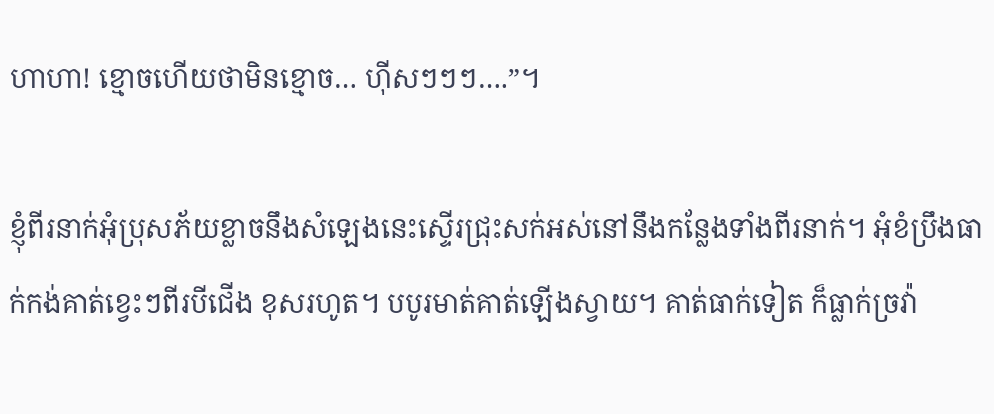ហាហា! ខ្មោចហើយថាមិនខ្មោច… ហ៊ីសៗៗៗ….”។

ខ្ញុំពីរនាក់អុំប្រុសភ័យខ្លាចនឹងសំឡេងនេះស្ទើរជ្រុះសក់អស់នៅនឹងកន្លែងទាំងពីរនាក់។ អុំខំប្រឹងធាក់កង់គាត់ខ្វេះៗពីរបីជើង ខុសរហូត។ បបូរមាត់គាត់ឡើងស្វាយ។ គាត់ធាក់ទៀត ក៏ធ្លាក់ច្រវ៉ា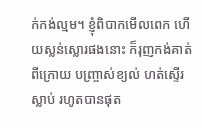ក់កង់ល្មម។ ខ្ញុំពិបាកមើលពេក ហើយស្លន់ស្លោរផងនោះ ក៏រុញកង់គាត់ពីក្រោយ បញ្ច្រាស់ខ្យល់ ហត់ស្ទើរស្លាប់ រហូតបានផុត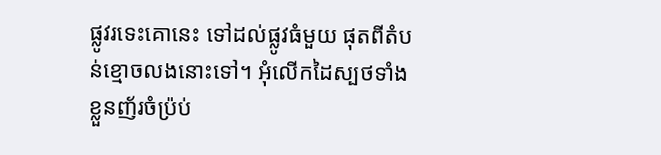ផ្លូវរទេះគោនេះ ទៅដល់ផ្លូវធំមួយ ផុតពីតំបន់ខ្មោចលងនោះទៅ។ អុំលើកដៃស្បថទាំងខ្លួនញ័រចំប្រ៉ប់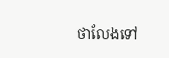ថាលែងទៅ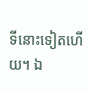ទីនោះទៀតហើយ។ ឯ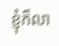ខ្ញុំក៏លា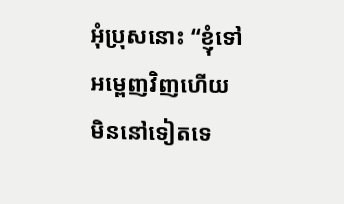អុំប្រុសនោះ “ខ្ញុំទៅអម្ពេញវិញហើយ មិននៅទៀតទេ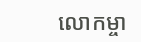លោកម្ចា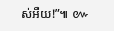ស់អឺយ!”៕ ៚